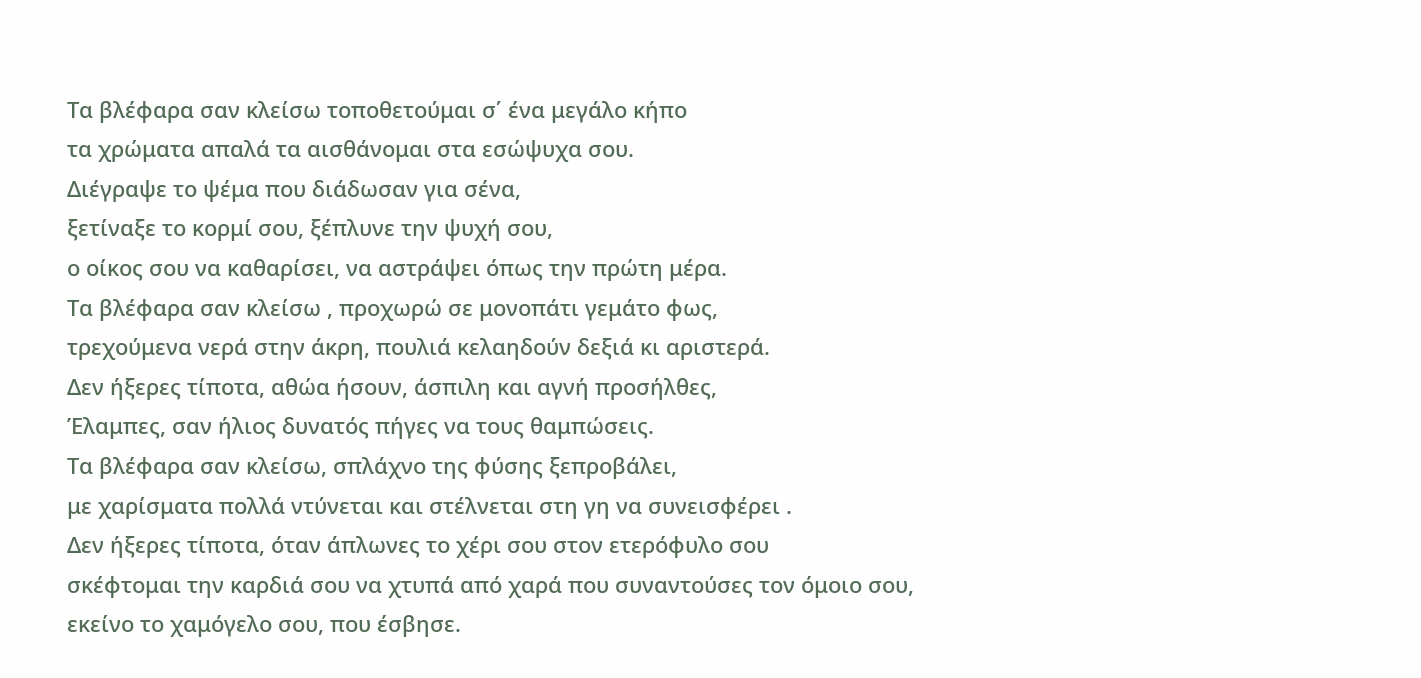Τα βλέφαρα σαν κλείσω τοποθετούμαι σ΄ ένα μεγάλο κήπο
τα χρώματα απαλά τα αισθάνομαι στα εσώψυχα σου.
Διέγραψε το ψέμα που διάδωσαν για σένα,
ξετίναξε το κορμί σου, ξέπλυνε την ψυχή σου,
ο οίκος σου να καθαρίσει, να αστράψει όπως την πρώτη μέρα.
Τα βλέφαρα σαν κλείσω , προχωρώ σε μονοπάτι γεμάτο φως,
τρεχούμενα νερά στην άκρη, πουλιά κελαηδούν δεξιά κι αριστερά.
Δεν ήξερες τίποτα, αθώα ήσουν, άσπιλη και αγνή προσήλθες,
Έλαμπες, σαν ήλιος δυνατός πήγες να τους θαμπώσεις.
Τα βλέφαρα σαν κλείσω, σπλάχνο της φύσης ξεπροβάλει,
με χαρίσματα πολλά ντύνεται και στέλνεται στη γη να συνεισφέρει .
Δεν ήξερες τίποτα, όταν άπλωνες το χέρι σου στον ετερόφυλο σου
σκέφτομαι την καρδιά σου να χτυπά από χαρά που συναντούσες τον όμοιο σου,
εκείνο το χαμόγελο σου, που έσβησε.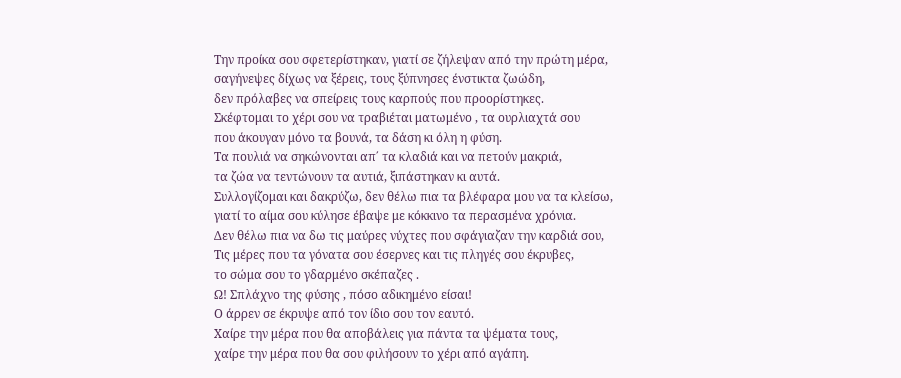Την προίκα σου σφετερίστηκαν, γιατί σε ζήλεψαν από την πρώτη μέρα,
σαγήνεψες δίχως να ξέρεις, τους ξύπνησες ένστικτα ζωώδη,
δεν πρόλαβες να σπείρεις τους καρπούς που προορίστηκες.
Σκέφτομαι το χέρι σου να τραβιέται ματωμένο , τα ουρλιαχτά σου
που άκουγαν μόνο τα βουνά, τα δάση κι όλη η φύση.
Τα πουλιά να σηκώνονται απ΄ τα κλαδιά και να πετούν μακριά,
τα ζώα να τεντώνουν τα αυτιά, ξιπάστηκαν κι αυτά.
Συλλογίζομαι και δακρύζω, δεν θέλω πια τα βλέφαρα μου να τα κλείσω,
γιατί το αίμα σου κύλησε έβαψε με κόκκινο τα περασμένα χρόνια.
Δεν θέλω πια να δω τις μαύρες νύχτες που σφάγιαζαν την καρδιά σου,
Τις μέρες που τα γόνατα σου έσερνες και τις πληγές σου έκρυβες,
το σώμα σου το γδαρμένο σκέπαζες .
Ω! Σπλάχνο της φύσης , πόσο αδικημένο είσαι!
Ο άρρεν σε έκρυψε από τον ίδιο σου τον εαυτό.
Χαίρε την μέρα που θα αποβάλεις για πάντα τα ψέματα τους,
χαίρε την μέρα που θα σου φιλήσουν το χέρι από αγάπη.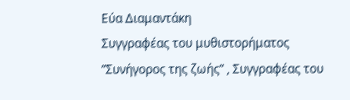Εύα Διαμαντάκη
Συγγραφέας του μυθιστορήματος ”Συνήγορος της ζωής” , Συγγραφέας του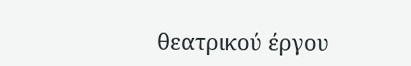θεατρικού έργου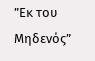”Εκ του Μηδενός”